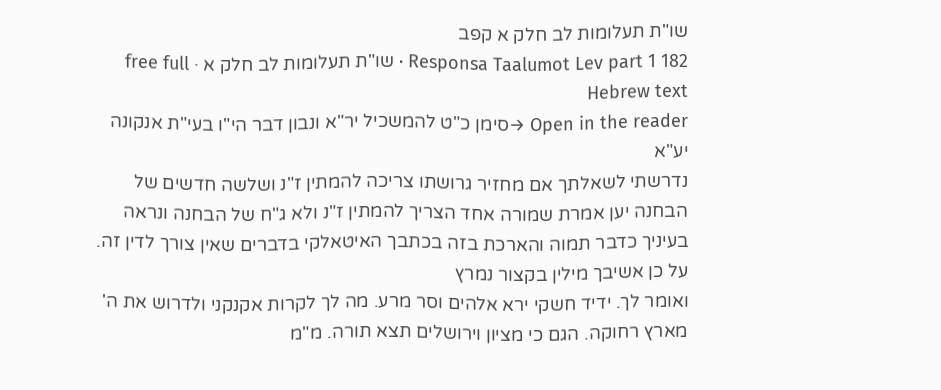שו"ת תעלומות לב חלק א קפב
Responsa Taalumot Lev part 1 182 · שו"ת תעלומות לב חלק א · free full Hebrew text
Open in the reader →סימן כ"ט להמשכיל יר"א ונבון דבר הי"ו בעי"ת אנקונה יע"א
נדרשתי לשאלתך אם מחזיר גרושתו צריכה להמתין ז"נ ושלשה חדשים של הבחנה יען אמרת שמורה אחד הצריך להמתין ז"נ ולא ג"ח של הבחנה ונראה בעיניך כדבר תמוה והארכת בזה בכתבך האיטאלקי בדברים שאין צורך לדין זה. על כן אשיבך מילין בקצור נמרץ
ואומר לך. ידיד חשקי ירא אלהים וסר מרע. מה לך לקרות אקנקני ולדרוש את ה' מארץ רחוקה. הגם כי מציון וירושלים תצא תורה. מ"מ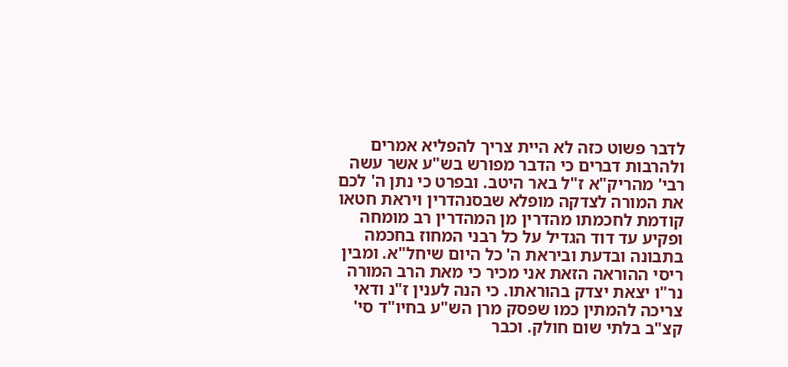לדבר פשוט כזה לא היית צריך להפליא אמרים ולהרבות דברים כי הדבר מפורש בש"ע אשר עשה רבי' מהריק"א ז"ל באר היטב. ובפרט כי נתן ה' לכם את המורה לצדקה מופלא שבסנהדרין ויראת חטאו קודמת לחכמתו מהדרין מן המהדרין רב מומחה ופקיע עד דוד הגדיל על כל רבני המחוז בחכמה בתבונה ובדעת וביראת ה' כל היום שיחל"א. ומבין ריסי ההוראה הזאת אני מכיר כי מאת הרב המורה נר"ו יצאת יצדק בהוראתו. כי הנה לענין ז"נ ודאי צריכה להמתין כמו שפסק מרן הש"ע בחיו"ד סי' קצ"ב בלתי שום חולק. וכבר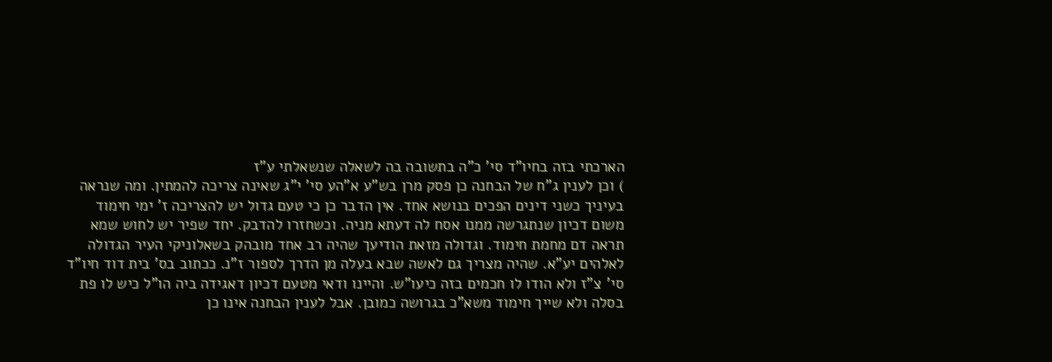הארכתי בזה בחיו"ד סי' כ"ה בתשובה בה לשאלה שנשאלתי ע"ז
) וכן לענין ג"ח של הבחנה כן פסק מרן בש"ע א"הע סי' י"ג שאינה צריכה להמתין. ומה שנראה בעיניך כשני דינים הפכים בנושא אחד. אין הדבר כן כי טעם גדול יש להצריכה ז' ימי חימוד משום דכיון שנתגרשה ממנו אסח לה דעתא מניה. וכשחזרו להדבק. יחד שפיר יש לחוש שמא תראה דם מחמת חימוד. וגדולה מזאת הודיעך שהיה רב אחד מובהק בשאלוניקי העיר הגדולה לאלהים יע"א. שהיה מצריך גם לאשה שבא בעלה מן הדרך לספור ז"נ. ככתוב בס' בית דוד חיו"ד סי' צ"ז ולא הודו לו חכמים בזה כיעו"ש. והיינו ודאי מטעם דכיון דאגידה ביה הו"ל כיש לו פת בסלה ולא שייך חימוד משא"כ בגרושה כמובן. אבל לענין הבחנה אינו כן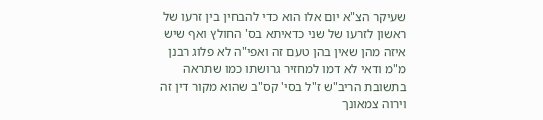שעיקר הצ"א יום אלו הוא כדי להבחין בין זרעו של ראשון לזרעו של שני כדאיתא בס' החולץ ואף שיש איזה מהן שאין בהן טעם זה ואפי"ה לא פלוג רבנן מ"מ ודאי לא דמו למחזיר גרושתו כמו שתראה בתשובת הריב"ש ז"ל בסי' קס"ב שהוא מקור דין זה וירוה צמאונך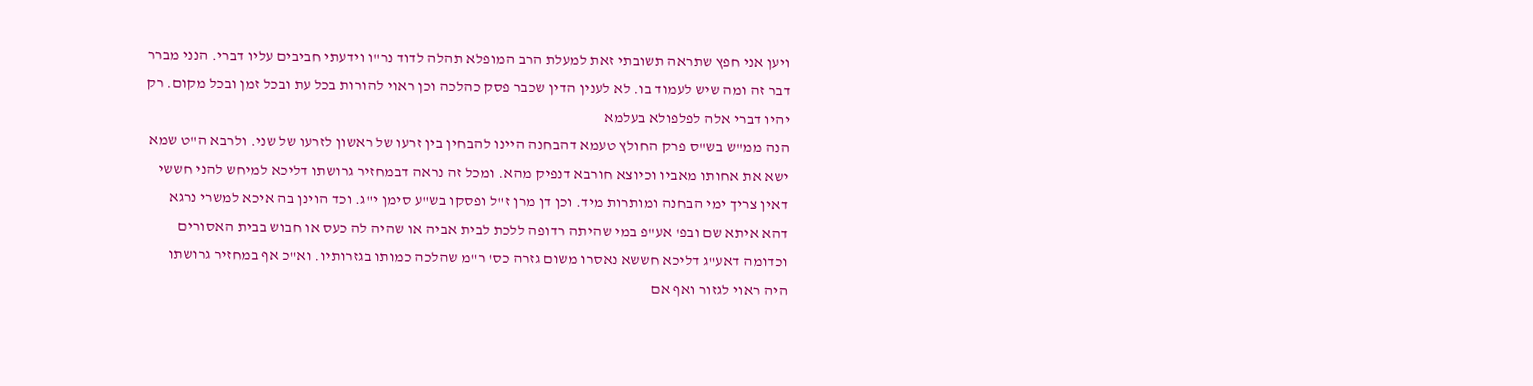ויען אני חפץ שתראה תשובתי זאת למעלת הרב המופלא תהלה לדוד נר"ו וידעתי חביבים עליו דברי. הנני מברר דבר זה ומה שיש לעמוד בו. לא לענין הדין שכבר פסק כהלכה וכן ראוי להורות בכל עת ובכל זמן ובכל מקום. רק יהיו דברי אלה לפלפולא בעלמא
הנה ממ"ש בש"ס פרק החולץ טעמא דהבחנה היינו להבחין בין זרעו של ראשון לזרעו של שני. ולרבא ה"ט שמא ישא את אחותו מאביו וכיוצא חורבא דנפיק מהא. ומכל זה נראה דבמחזיר גרושתו דליכא למיחש להני חששי דאין צריך ימי הבחנה ומותרות מיד. וכן דן מרן ז"ל ופסקו בש"ע סימן י"ג. וכד הוינן בה איכא למשרי נרגא דהא איתא שם ובפ' אע"פ במי שהיתה רדופה ללכת לבית אביה או שהיה לה כעס או חבוש בבית האסורים וכדומה דאע"ג דליכא חששא נאסרו משום גזרה כס' ר"מ שהלכה כמותו בגזרותיו. וא"כ אף במחזיר גרושתו היה ראוי לגזור ואף אם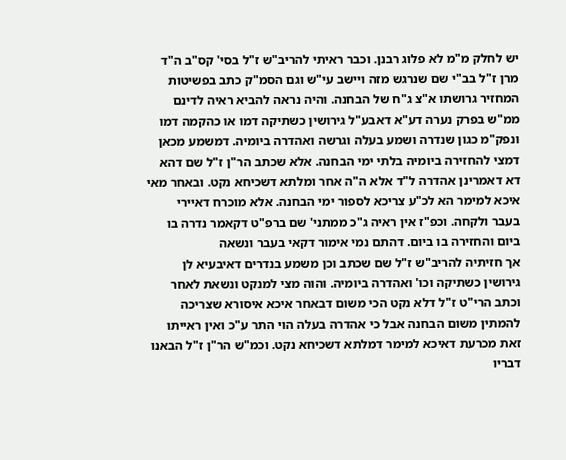יש לחלק מ"מ לא פלוג רבנן. וכבר ראיתי להריב"ש ז"ל בסי' קס"ב ה"ד מרן ז"ל בב"י שם שנרגש מזה ויישב עי"ש וגם הסמ"ק כתב בפשיטות המחזיר גרושתו א"צ ג"ח של הבחנה. והיה נראה להביא ראיה לדינם ממ"ש בפרק נערה דע"א דאבע"ל גירושין כשתיקה דמו או כהקמה דמו ונפק"מ כגון שנדרה ושמע בעלה וגרשה ואהדרה ביומיה. דמשמע מכאן דמצי להחזירה ביומיה בלתי ימי הבחנה. אלא שכתב הר"ן ז"ל שם דהא דא דאמרינן אהדרה ל"ד אלא ה"ה אחר ומלתא דשכיחא נקט. ובאחר מאי איכא למימר הא לכ"ע צריכא לספור ימי הבחנה. אלא מוכרח דאיירי בעבר ולקחה. וכפ"ז אין ראיה ג"כ ממתני' שם ברפ"ט דקאמר נדרה בו ביום והחזירה בו ביום. דהתם נמי אימור דקאי בעבר ונשאה
אך חזיתיה להריב"ש ז"ל שם שכתב וכן משמע בנדרים דאיבעיא לן גירושין כשתיקה וכו' ואהדרה ביומיה. והוה מצי למנקט ונשאת לאחר וכתב הרי"ט ז"ל דלא נקט הכי משום דבאחר איכא איסורא שצריכה להמתין משום הבחנה אבל כי אהדרה בעלה הוי התר ע"כ ואין ראייתו זאת מכרעת דאיכא למימר דמלתא דשכיחא נקט. וכמ"ש הר"ן ז"ל הבאנו דבריו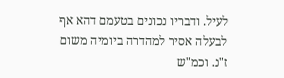לעיל. ודבריו נכונים בטעמם דהא אף לבעלה אסיר למהדרה ביומיה משום ז"נ. וכמ"ש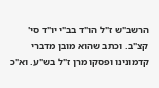הרשב"ש ז"ל הו"ד בב"י יו"ד סי' קצ"ב. וכתב שהוא מובן מדברי קדמונינו ופסקו מרן ז"ל בש"ע. וא"כ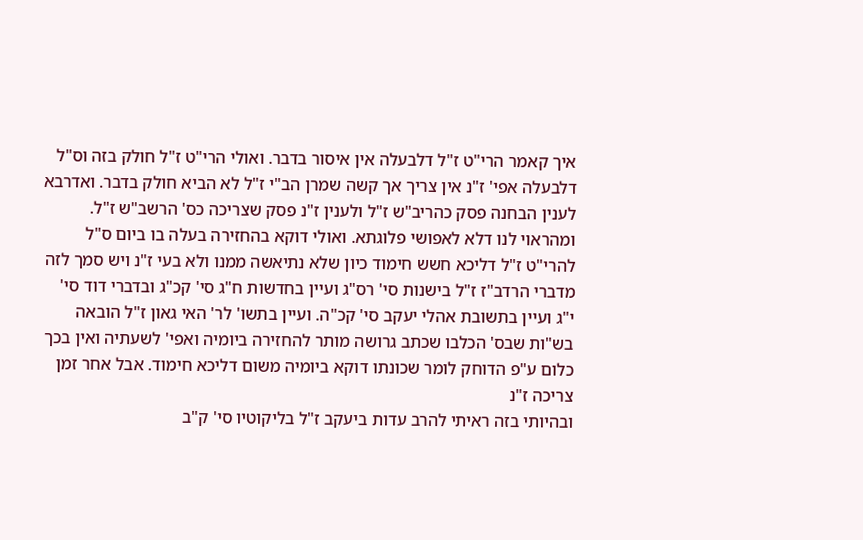איך קאמר הרי"ט ז"ל דלבעלה אין איסור בדבר. ואולי הרי"ט ז"ל חולק בזה וס"ל דלבעלה אפי' ז"נ אין צריך אך קשה שמרן הב"י ז"ל לא הביא חולק בדבר. ואדרבא לענין הבחנה פסק כהריב"ש ז"ל ולענין ז"נ פסק שצריכה כס' הרשב"ש ז"ל. ומהראוי לנו דלא לאפושי פלוגתא. ואולי דוקא בהחזירה בעלה בו ביום ס"ל להרי"ט ז"ל דליכא חשש חימוד כיון שלא נתיאשה ממנו ולא בעי ז"נ ויש סמך לזה מדברי הרדב"ז ז"ל בישנות סי' רס"ג ועיין בחדשות ח"ג סי' קכ"ג ובדברי דוד סי' י"ג ועיין בתשובת אהלי יעקב סי' קכ"ה. ועיין בתשו' לר' האי גאון ז"ל הובאה בש"ות שבס' הכלבו שכתב גרושה מותר להחזירה ביומיה ואפי' לשעתיה ואין בכך כלום ע"פ הדוחק לומר שכונתו דוקא ביומיה משום דליכא חימוד. אבל אחר זמן צריכה ז"נ
ובהיותי בזה ראיתי להרב עדות ביעקב ז"ל בליקוטיו סי' ק"ב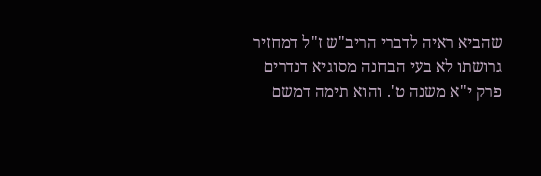שהביא ראיה לדברי הריב"ש ז"ל דמחזיר גרושתו לא בעי הבחנה מסוגיא דנדרים פרק י"א משנה ט'. והוא תימה דמשם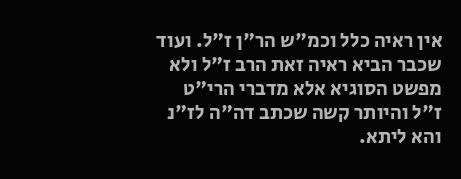אין ראיה כלל וכמ"ש הר"ן ז"ל. ועוד שכבר הביא ראיה זאת הרב ז"ל ולא מפשט הסוגיא אלא מדברי הרי"ט ז"ל והיותר קשה שכתב דה"ה לז"נ והא ליתא.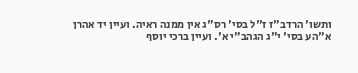ותשו' הרדב"ז ז"ל בסי' רס"ג אין ממנה ראיה. ועיין יד אהרן א"הע בסי' י"ג הגהב"י א'. ועיין ברכי יוסף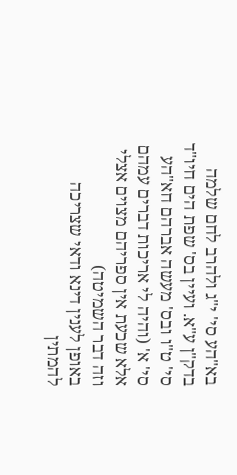בא"הע סי' י"ג ולהרב לחם שלמה בדק"ן ע"א. ועיין בס' שפת הים חיו"ד סי' ט"ו ובס' מעשה אברהם חא"הע סי' א' (והיה לי אריכות דברים עמהם אלא שכעת אין ספריהם מצוים אצלי וזה דבר השמיטה)
באופן לענין דינא ודאי שצריכה להמתין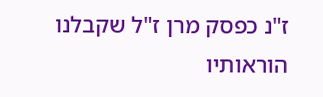ז"נ כפסק מרן ז"ל שקבלנו הוראותיו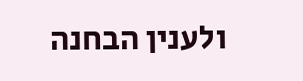ולענין הבחנה